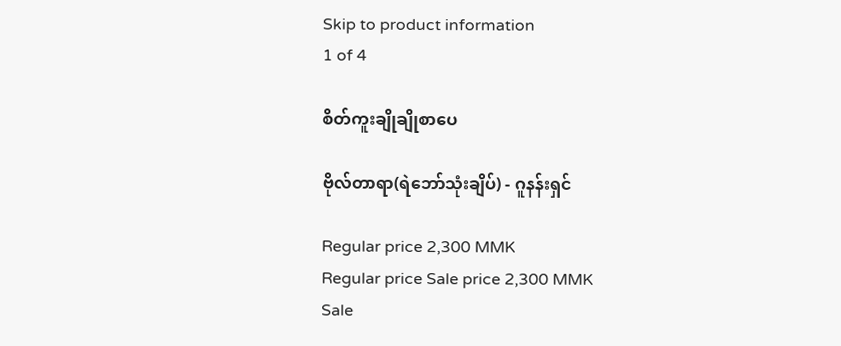Skip to product information
1 of 4

စိတ်ကူးချိုချိုစာပေ

ဗိုလ်တာရာ(ရဲဘော်သုံးချိပ်) - ဂူနန်းရှင်

Regular price 2,300 MMK
Regular price Sale price 2,300 MMK
Sale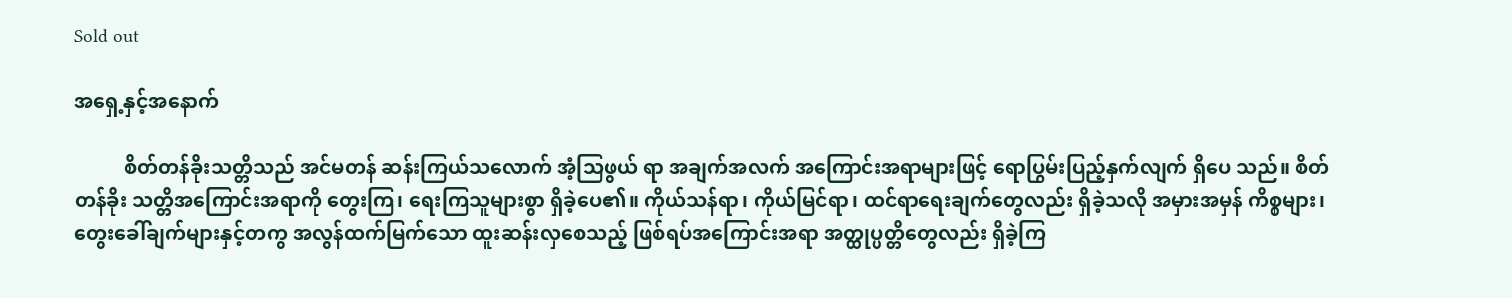Sold out

အရှေ့နှင့်အနောက်

          စိတ်တန်ခိုးသတ္တိသည် အင်မတန် ဆန်းကြယ်သလောက် အံ့သြဖွယ် ရာ အချက်အလက် အကြောင်းအရာများဖြင့် ရောပြွမ်းပြည့်နှက်လျက် ရှိပေ သည်။ စိတ်တန်ခိုး သတ္တိအကြောင်းအရာကို တွေးကြ၊ ရေးကြသူများစွာ ရှိခဲ့ပေ၏။ ကိုယ်သန်ရာ၊ ကိုယ်မြင်ရာ၊ ထင်ရာရေးချက်တွေလည်း ရှိခဲ့သလို အမှားအမှန် ကိစ္စများ၊ တွေးခေါ်ချက်များနှင့်တကွ အလွန်ထက်မြက်သော ထူးဆန်းလှစေသည့် ဖြစ်ရပ်အကြောင်းအရာ အတ္ထုပ္ပတ္တိတွေလည်း ရှိခဲ့ကြ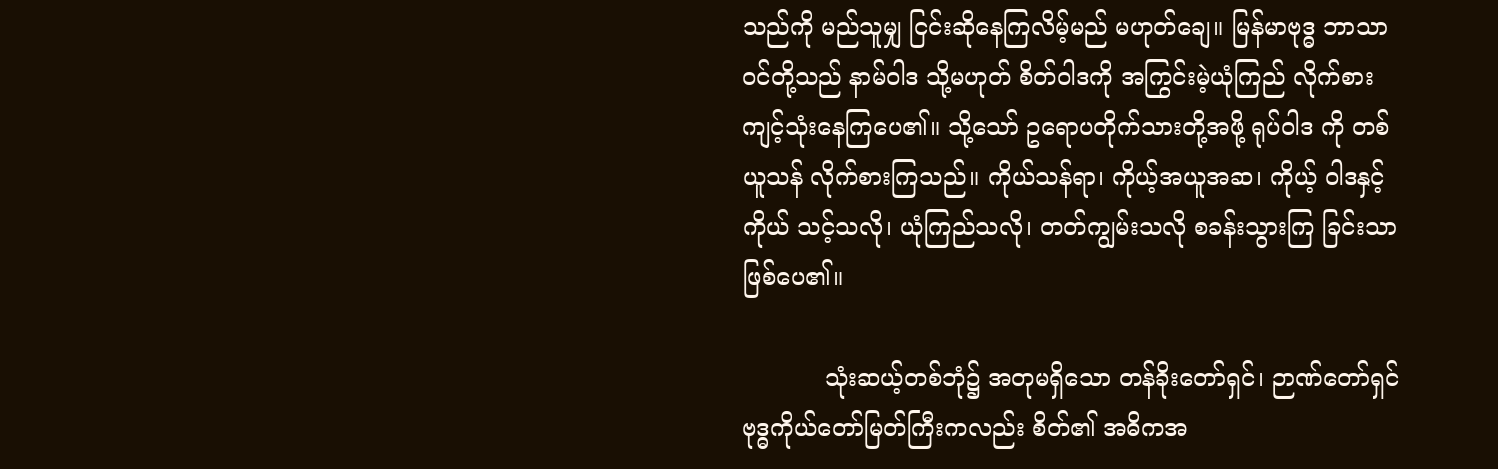သည်ကို မည်သူမျှ ငြင်းဆိုနေကြလိမ့်မည် မဟုတ်ချေ။ မြန်မာဗုဒ္ဓ ဘာသာဝင်တို့သည် နာမ်ဝါဒ သို့မဟုတ် စိတ်ဝါဒကို အကြွင်းမဲ့ယုံကြည် လိုက်စားကျင့်သုံးနေကြပေ၏။ သို့သော် ဥရောပတိုက်သားတို့အဖို့ ရုပ်ဝါဒ ကို တစ်ယူသန် လိုက်စားကြသည်။ ကိုယ်သန်ရာ၊ ကိုယ့်အယူအဆ၊ ကိုယ့် ဝါဒနှင့်ကိုယ် သင့်သလို၊ ယုံကြည်သလို၊ တတ်ကျွမ်းသလို စခန်းသွားကြ ခြင်းသာ ဖြစ်ပေ၏။

           သုံးဆယ့်တစ်ဘုံ၌ အတုမရှိသော တန်ခိုးတော်ရှင်၊ ဉာဏ်တော်ရှင် ဗုဒ္ဓကိုယ်တော်မြတ်ကြီးကလည်း စိတ်၏ အဓိကအ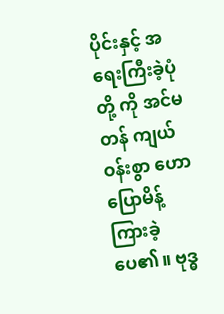ပိုင်းနှင့် အရေးကြီးခဲ့ပုံတို့ ကို အင်မတန် ကျယ်ဝန်းစွာ ဟောပြောမိန့်ကြားခဲ့ပေ၏။ ဗုဒ္ဓ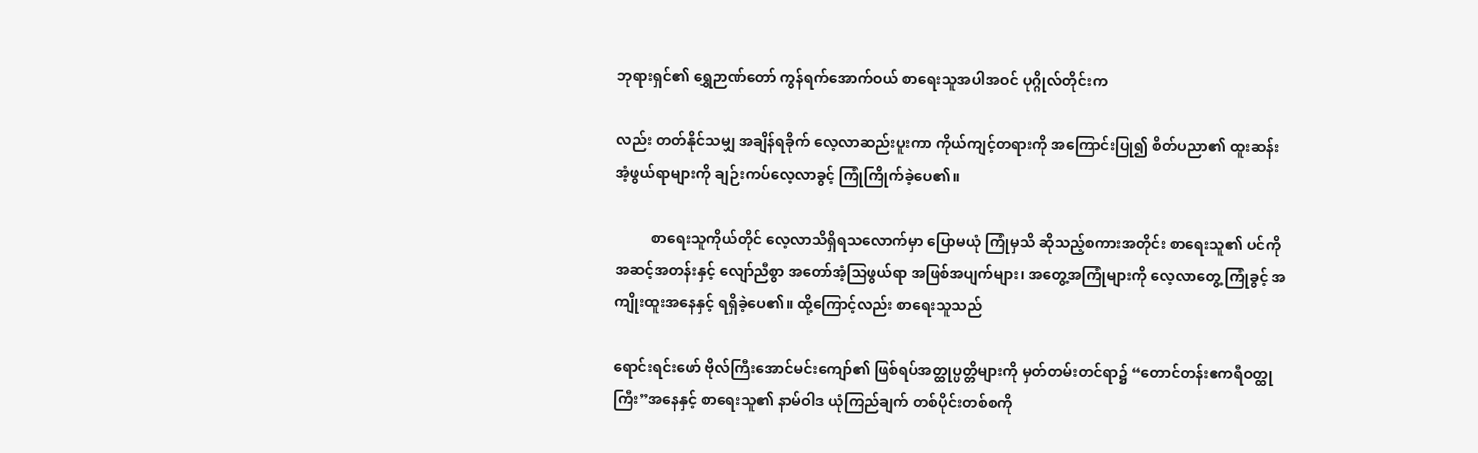ဘုရားရှင်၏ ရွှေဉာဏ်တော် ကွန်ရက်အောက်ဝယ် စာရေးသူအပါအဝင် ပုဂ္ဂိုလ်တိုင်းက

လည်း တတ်နိုင်သမျှ အချိန်ရခိုက် လေ့လာဆည်းပူးကာ ကိုယ်ကျင့်တရားကို အကြောင်းပြု၍ စိတ်ပညာ၏ ထူးဆန်းအံ့ဖွယ်ရာများကို ချဉ်းကပ်လေ့လာခွင့် ကြုံကြိုက်ခဲ့ပေ၏။

          စာရေးသူကိုယ်တိုင် လေ့လာသိရှိရသလောက်မှာ ပြောမယုံ ကြုံမှသိ ဆိုသည့်စကားအတိုင်း စာရေးသူ၏ ပင်ကိုအဆင့်အတန်းနှင့် လျော်ညီစွာ အတော်အံ့သြဖွယ်ရာ အဖြစ်အပျက်များ၊ အတွေ့အကြုံများကို လေ့လာတွေ့ ကြုံခွင့် အကျိုးထူးအနေနှင့် ရရှိခဲ့ပေ၏။ ထို့ကြောင့်လည်း စာရေးသူသည်

ရောင်းရင်းဖော် ဗိုလ်ကြီးအောင်မင်းကျော်၏ ဖြစ်ရပ်အတ္ထုပ္ပတ္တိများကို မှတ်တမ်းတင်ရာ၌ “တောင်တန်းဧကရီဝတ္ထုကြီး”အနေနှင့် စာရေးသူ၏ နာမ်ဝါဒ ယုံကြည်ချက် တစ်ပိုင်းတစ်စကို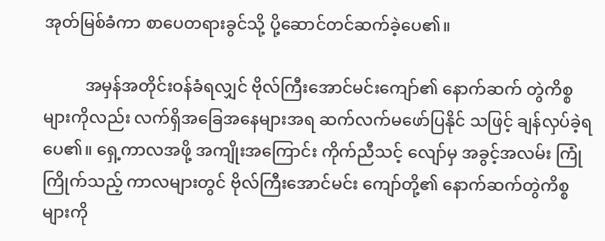အုတ်မြစ်ခံကာ စာပေတရားခွင်သို့ ပို့ဆောင်တင်ဆက်ခဲ့ပေ၏။

          အမှန်အတိုင်းဝန်ခံရလျှင် ဗိုလ်ကြီးအောင်မင်းကျော်၏ နောက်ဆက် တွဲကိစ္စများကိုလည်း လက်ရှိအခြေအနေများအရ ဆက်လက်မဖော်ပြနိုင် သဖြင့် ချန်လှပ်ခဲ့ရပေ၏။ ရှေ့ကာလအဖို့ အကျိုးအကြောင်း ကိုက်ညီသင့် လျော်မှ အခွင့်အလမ်း ကြုံကြိုက်သည့် ကာလများတွင် ဗိုလ်ကြီးအောင်မင်း ကျော်တို့၏ နောက်ဆက်တွဲကိစ္စများကို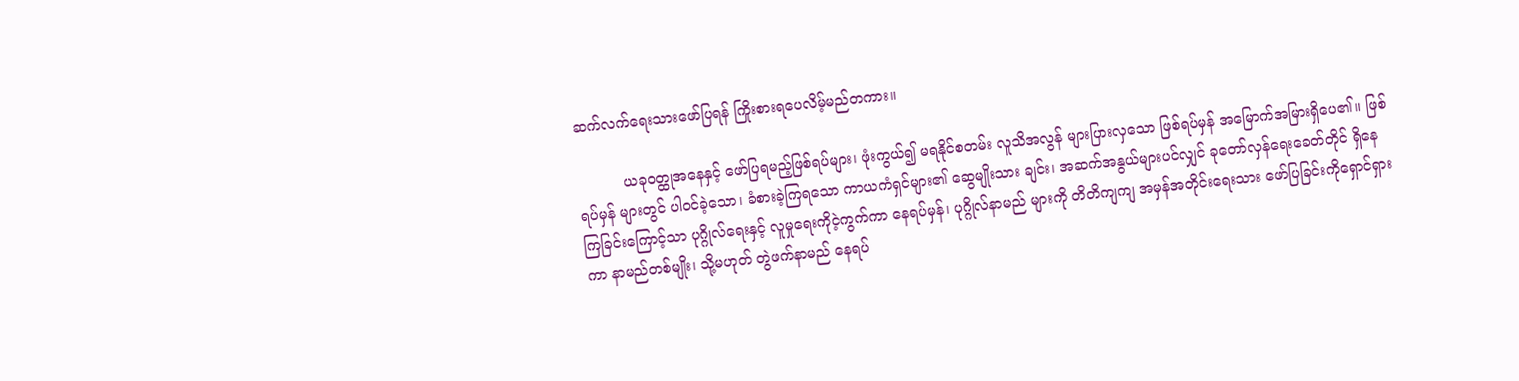ဆက်လက်ရေးသားဖော်ပြရန် ကြိုးစားရပေလိမ့်မည်တကား။

          ယခုဝတ္ထုအနေနှင့် ဖော်ပြရမည့်ဖြစ်ရပ်များ၊ ဖုံးကွယ်၍ မရနိုင်စတမ်း လူသိအလွန် များပြားလှသော ဖြစ်ရပ်မှန် အမြောက်အမြားရှိပေ၏။ ဖြစ်ရပ်မှန် များတွင် ပါဝင်ခဲ့သော၊ ခံစားခဲ့ကြရသော ကာယကံရှင်များ၏ ဆွေမျိုးသား ချင်း၊ အဆက်အနွယ်များပင်လျှင် ခုတော်လှန်ရေးခေတ်တိုင် ရှိနေကြခြင်းကြောင့်သာ ပုဂ္ဂိုလ်ရေးနှင့် လူမှုရေးကိုငဲ့ကွက်ကာ နေရပ်မှန်၊ ပုဂ္ဂိုလ်နာမည် များကို တိတိကျကျ အမှန်အတိုင်းရေးသား ဖော်ပြခြင်းကိုရှောင်ရှားကာ နာမည်တစ်မျိုး၊ သို့မဟုတ် တွဲဖက်နာမည် နေရပ်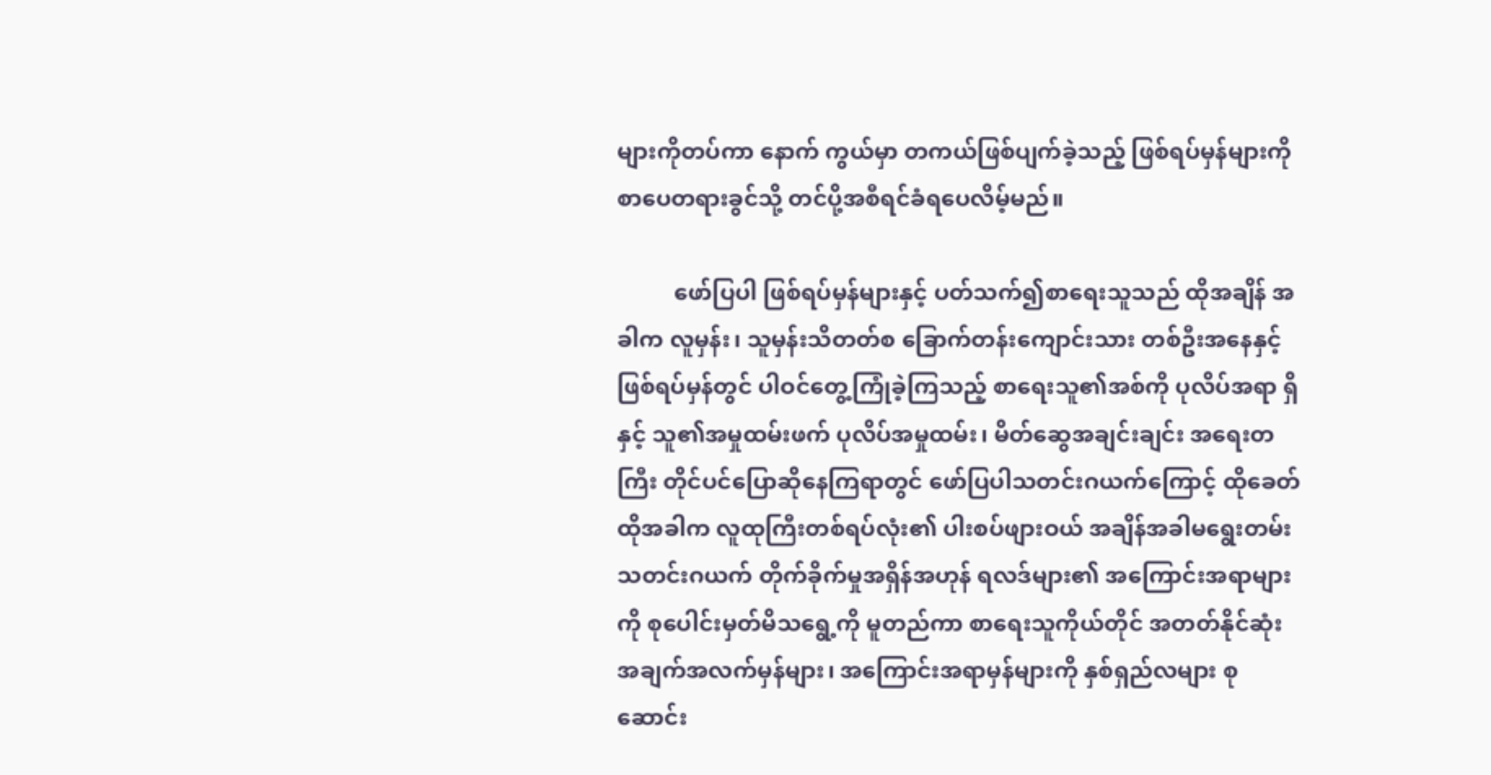များကိုတပ်ကာ နောက် ကွယ်မှာ တကယ်ဖြစ်ပျက်ခဲ့သည့် ဖြစ်ရပ်မှန်များကို စာပေတရားခွင်သို့ တင်ပို့အစီရင်ခံရပေလိမ့်မည်။

          ဖော်ပြပါ ဖြစ်ရပ်မှန်များနှင့် ပတ်သက်၍စာရေးသူသည် ထိုအချိန် အခါက လူမှန်း၊ သူမှန်းသိတတ်စ ခြောက်တန်းကျောင်းသား တစ်ဦးအနေနှင့် ဖြစ်ရပ်မှန်တွင် ပါဝင်တွေ့ကြုံခဲ့ကြသည့် စာရေးသူ၏အစ်ကို ပုလိပ်အရာ ရှိနှင့် သူ၏အမှုထမ်းဖက် ပုလိပ်အမှုထမ်း၊ မိတ်ဆွေအချင်းချင်း အရေးတကြီး တိုင်ပင်ပြောဆိုနေကြရာတွင် ဖော်ပြပါသတင်းဂယက်ကြောင့် ထိုခေတ် ထိုအခါက လူထုကြီးတစ်ရပ်လုံး၏ ပါးစပ်ဖျားဝယ် အချိန်အခါမရွေးတမ်း သတင်းဂယက် တိုက်ခိုက်မှုအရှိန်အဟုန် ရလဒ်များ၏ အကြောင်းအရာများ ကို စုပေါင်းမှတ်မိသရွေ့ကို မူတည်ကာ စာရေးသူကိုယ်တိုင် အတတ်နိုင်ဆုံး အချက်အလက်မှန်များ၊ အကြောင်းအရာမှန်များကို နှစ်ရှည်လများ စုဆောင်း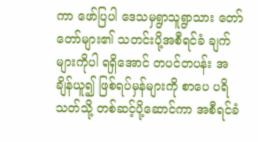ကာ ဖော်ပြပါ ဒေသမှရွာသူရွာသား တော်တော်များ၏ သတင်းပို့အစီရင်ခံ ချက်များကိုပါ ရရှိအောင် တပင်တပန်း အချိန်ယူ၍ ဖြစ်ရပ်မှန်များကို စာပေ ပရိသတ်သို့ တစ်ဆင့်ပို့ဆောင်ကာ အစီရင်ခံ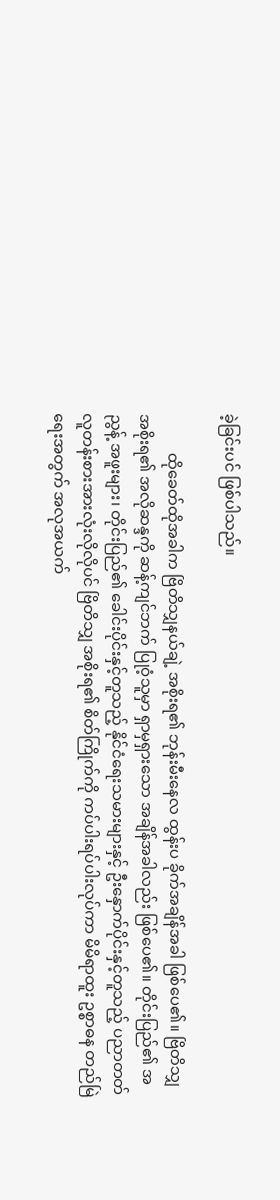ခဲ့ခြင်းပင် ဖြစ်ပါသည်။

          ထိုခေတ်ထိုအခါက ဗြိတိသျှနယ်ချဲ့ အစိုးရ၏ ဘုန်းမီးနေလ ထွန်းပ ခိုက်အချိန်အခါ ဖြစ်ပေ၏။ ဗြိတိသျှအစိုးရ၏ အလိုဆန္ဒကို ဆန့်ကျင်ဘက် ပြုဝံ့သူမှာ ရှာမှရှားသော အချိန်အခါလည်း ဖြစ်ပေ၏။ တိုင်းပြည်၏ အညွန့် အဖူးများ၊ တိုင်းပြည်၏ ခေါင်းပိုင်းနှင့်တူသည့် နိုင်ငံရေးသမားများနှင့် ဦးနှောက်ပိုင်းနှင့်တူသည့် ပညာတတ် လူတန်းစားအားလုံးလိုလိုပင် ဗြိတိသျှ အစိုးရ၏ စိတ်ကြိုက်ကို ကပ်ပါးရပ်ပါးလုပ်ကာ မိမိရာထူး ဥစ္စာဓန တည်မြဲ ရေးအတွက် အလုအယက်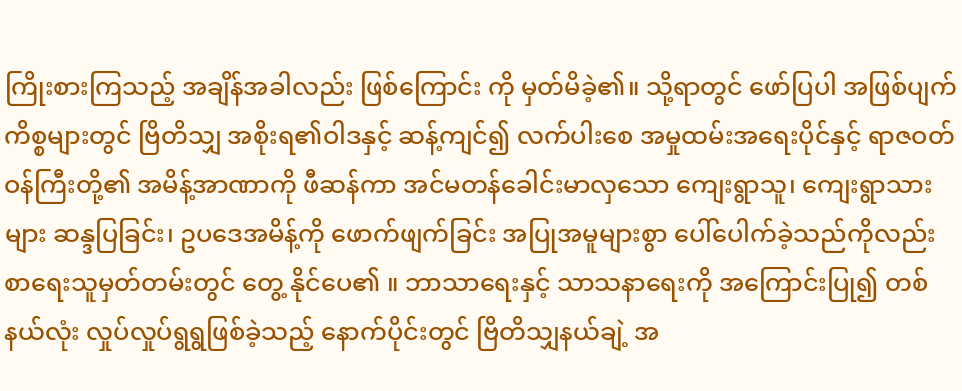ကြိုးစားကြသည့် အချိန်အခါလည်း ဖြစ်ကြောင်း ကို မှတ်မိခဲ့၏။ သို့ရာတွင် ဖော်ပြပါ အဖြစ်ပျက်ကိစ္စများတွင် ဗြိတိသျှ အစိုးရ၏ဝါဒနှင့် ဆန့်ကျင်၍ လက်ပါးစေ အမှုထမ်းအရေးပိုင်နှင့် ရာဇဝတ် ဝန်ကြီးတို့၏ အမိန့်အာဏာကို ဖီဆန်ကာ အင်မတန်ခေါင်းမာလှသော ကျေးရွာသူ၊ ကျေးရွာသားများ ဆန္ဒပြခြင်း၊ ဥပဒေအမိန့်ကို ဖောက်ဖျက်ခြင်း အပြုအမူများစွာ ပေါ်ပေါက်ခဲ့သည်ကိုလည်း စာရေးသူမှတ်တမ်းတွင် တွေ့ နိုင်ပေ၏ ။ ဘာသာရေးနှင့် သာသနာရေးကို အကြောင်းပြု၍ တစ်နယ်လုံး လှုပ်လှုပ်ရွရွဖြစ်ခဲ့သည့် နောက်ပိုင်းတွင် ဗြိတိသျှနယ်ချဲ့ အ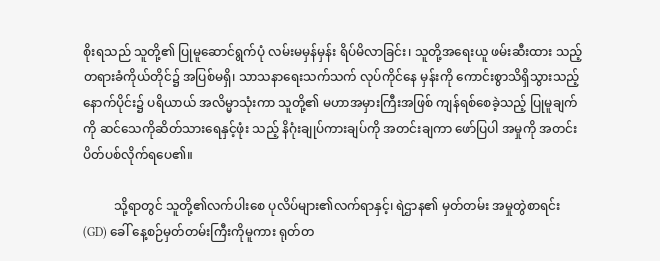စိုးရသည် သူတို့၏ ပြုမူဆောင်ရွက်ပုံ လမ်းမမှန်မှန်း ရိပ်မိလာခြင်း၊ သူတို့အရေးယူ ဖမ်းဆီးထား သည့် တရားခံကိုယ်တိုင်၌ အပြစ်မရှိ၊ သာသနာရေးသက်သက် လုပ်ကိုင်နေ မှန်းကို ကောင်းစွာသိရှိသွားသည့် နောက်ပိုင်း၌ ပရိယာယ် အလိမ္မာသုံးကာ သူတို့၏ မဟာအမှားကြီးအဖြစ် ကျန်ရစ်စေခဲ့သည့် ပြုမူချက်ကို ဆင်သေကိုဆိတ်သားရေနှင့်ဖုံး သည့် နိဂုံးချုပ်ကားချပ်ကို အတင်းချကာ ဖော်ပြပါ အမှုကို အတင်းပိတ်ပစ်လိုက်ရပေ၏။

          သို့ရာတွင် သူတို့၏လက်ပါးစေ ပုလိပ်များ၏လက်ရာနှင့်၊ ရဲဌာန၏ မှတ်တမ်း အမှုတွဲစာရင်း(GD) ခေါ် နေ့စဉ်မှတ်တမ်းကြီးကိုမူကား ရုတ်တ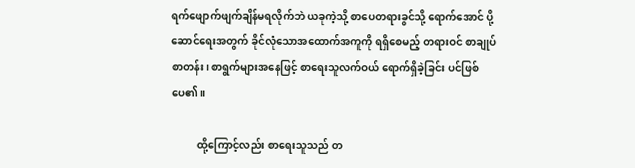ရက်ဖျောက်ဖျက်ချိန်မရလိုက်ဘဲ ယခုကဲ့သို့ စာပေတရားခွင်သို့ ရောက်အောင် ပို့ဆောင်ရေးအတွက် ခိုင်လုံသောအထောက်အကူကို ရရှိစေမည့် တရားဝင် စာချုပ်စာတန်း၊ စာရွက်များအနေဖြင့် စာရေးသူလက်ဝယ် ရောက်ရှိခဲ့ခြင်း ပင်ဖြစ်ပေ၏။

          ထို့ကြောင့်လည်း စာရေးသူသည် တ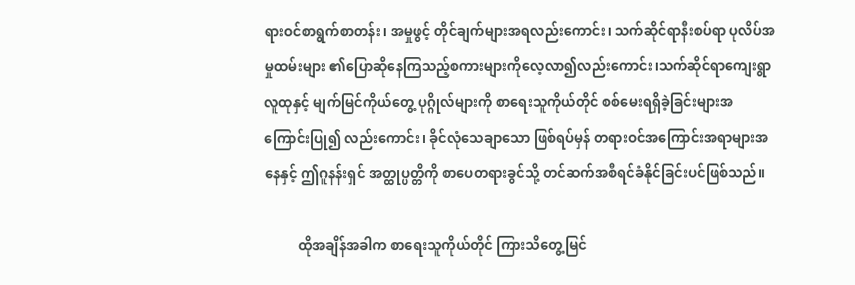ရားဝင်စာရွက်စာတန်း၊ အမှုဖွင့် တိုင်ချက်များအရလည်းကောင်း၊ သက်ဆိုင်ရာနီးစပ်ရာ ပုလိပ်အမှုထမ်းများ ၏ပြောဆိုနေကြသည့်စကားများကိုလေ့လာ၍လည်းကောင်း၊သက်ဆိုင်ရာကျေးရွာလူထုနှင့် မျက်မြင်ကိုယ်တွေ့ ပုဂ္ဂိုလ်များကို စာရေးသူကိုယ်တိုင် စစ်မေးရရှိခဲ့ခြင်းများအကြောင်းပြု၍ လည်းကောင်း၊ ခိုင်လုံသေချာသော ဖြစ်ရပ်မှန် တရားဝင်အကြောင်းအရာများအနေနှင့် ဤဂူနန်းရှင် အတ္ထုပ္ပတ္တိကို စာပေတရားခွင်သို့ တင်ဆက်အစီရင်ခံနိုင်ခြင်းပင်ဖြစ်သည်။

          ထိုအချိန်အခါက စာရေးသူကိုယ်တိုင် ကြားသိတွေ့မြင်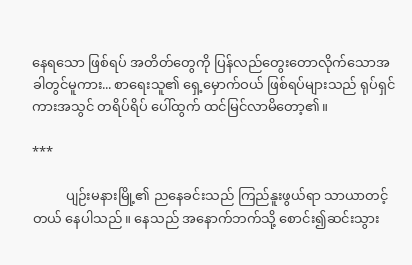နေရသော ဖြစ်ရပ် အတိတ်တွေကို ပြန်လည်တွေးတောလိုက်သောအခါတွင်မူကား... စာရေးသူ၏ ရှေ့မှောက်ဝယ် ဖြစ်ရပ်များသည် ရုပ်ရှင်ကားအသွင် တရိပ်ရိပ် ပေါ်ထွက် ထင်မြင်လာမိတော့၏။

***

          ပျဉ်းမနားမြို့၏ ညနေခင်းသည် ကြည်နူးဖွယ်ရာ သာယာတင့်တယ် နေပါသည်။ နေသည် အနောက်ဘက်သို့ စောင်း၍ဆင်းသွား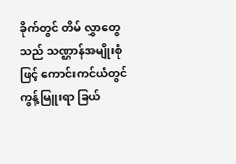ခိုက်တွင် တိမ် လွှာတွေသည် သဏ္ဌာန်အမျိုးစုံဖြင့် ကောင်းကင်ယံတွင် ကွန့်မြူးရာ ခြယ်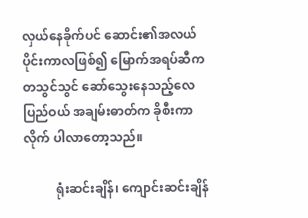လှယ်နေခိုက်ပင် ဆောင်း၏အလယ်ပိုင်းကာလဖြစ်၍ မြောက်အရပ်ဆီက တသွင်သွင် ဆော်သွေးနေသည့်လေပြည်ဝယ် အချမ်းဓာတ်က ခိုစီးကာ လိုက် ပါလာတော့သည်။

          ရုံးဆင်းချိန်၊ ကျောင်းဆင်းချိန်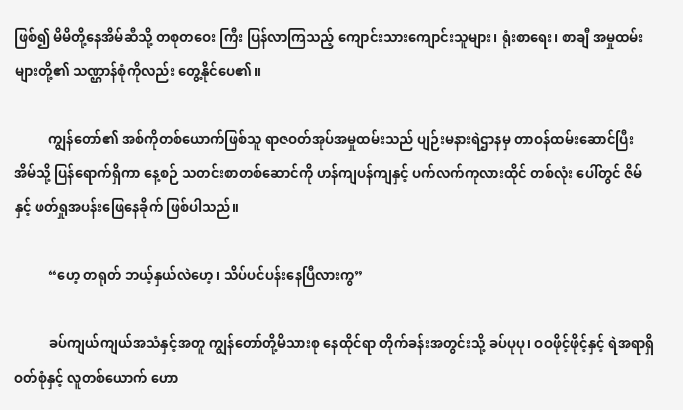ဖြစ်၍ မိမိတို့နေအိမ်ဆီသို့ တစုတဝေး ကြီး ပြန်လာကြသည့် ကျောင်းသားကျောင်းသူများ၊ ရုံးစာရေး၊ စာချီ အမှုထမ်း များတို့၏ သဏ္ဌာန်စုံကိုလည်း တွေ့နိုင်ပေ၏။

          ကျွန်တော်၏ အစ်ကိုတစ်ယောက်ဖြစ်သူ ရာဇဝတ်အုပ်အမှုထမ်းသည် ပျဉ်းမနားရဲဌာနမှ တာဝန်ထမ်းဆောင်ပြီး အိမ်သို့ ပြန်ရောက်ရှိကာ နေ့စဉ် သတင်းစာတစ်ဆောင်ကို ဟန်ကျပန်ကျနှင့် ပက်လက်ကုလားထိုင် တစ်လုံး ပေါ်တွင် ဇိမ်နှင့် ဖတ်ရှုအပန်းဖြေနေခိုက် ဖြစ်ပါသည်။

          “ဟေ့ တရုတ် ဘယ့်နှယ်လဲဟေ့၊ သိပ်ပင်ပန်းနေပြီလားကွ”

          ခပ်ကျယ်ကျယ်အသံနှင့်အတူ ကျွန်တော်တို့မိသားစု နေထိုင်ရာ တိုက်ခန်းအတွင်းသို့ ခပ်ပုပု၊ ဝဝဖိုင့်ဖိုင့်နှင့် ရဲအရာရှိဝတ်စုံနှင့် လူတစ်ယောက် ဟော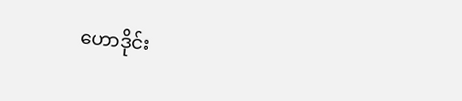ဟောဒိုင်း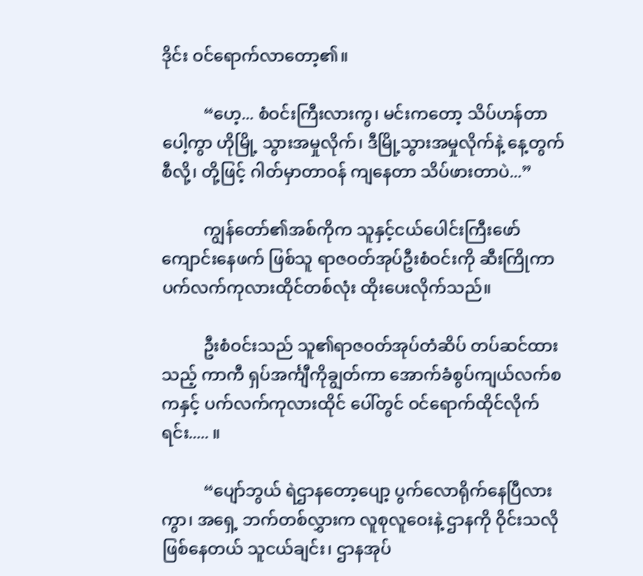ဒိုင်း ဝင်ရောက်လာတော့၏။

          “ဟေ့... စံဝင်းကြီးလားကွ၊ မင်းကတော့ သိပ်ဟန်တာပေါ့ကွာ ဟိုမြို့ သွားအမှုလိုက်၊ ဒီမြို့သွားအမှုလိုက်နဲ့ နေ့တွက်စီလို့၊ တို့ဖြင့် ဂါတ်မှာတာဝန် ကျနေတာ သိပ်ဖားတာပဲ...”

          ကျွန်တော်၏အစ်ကိုက သူနှင့်ငယ်ပေါင်းကြီးဖော် ကျောင်းနေဖက် ဖြစ်သူ ရာဇဝတ်အုပ်ဦးစံဝင်းကို ဆီးကြိုကာ ပက်လက်ကုလားထိုင်တစ်လုံး ထိုးပေးလိုက်သည်။

          ဦးစံဝင်းသည် သူ၏ရာဇဝတ်အုပ်တံဆိပ် တပ်ဆင်ထားသည့် ကာကီ ရှပ်အင်္ကျီကိုချွတ်ကာ အောက်ခံစွပ်ကျယ်လက်စကနှင့် ပက်လက်ကုလားထိုင် ပေါ်တွင် ဝင်ရောက်ထိုင်လိုက်ရင်း..... ။

          “ပျော်ဘွယ် ရဲဌာနတော့ပျော့ ပွက်လောရိုက်နေပြီလားကွာ၊ အရှေ့ ဘက်တစ်လွှားက လူစုလူဝေးနဲ့ ဌာနကို ဝိုင်းသလိုဖြစ်နေတယ် သူငယ်ချင်း၊ ဌာနအုပ်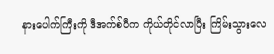နားပေါက်ကြီးကို ဒီအက်စ်ပီက ကိုယ်တိုင်လာပြီး ကြိမ်းသွားလေ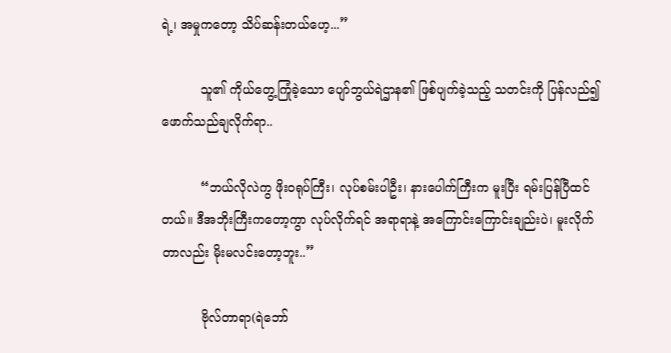ရဲ့၊ အမှုကတော့ သိပ်ဆန်းတယ်ဟေ့...”

          သူ၏ ကိုယ်တွေ့ကြုံခဲ့သော ပျော်ဘွယ်ရဲဌာန၏ ဖြစ်ပျက်ခဲ့သည့် သတင်းကို ပြန်လည်၍ ဖောက်သည်ချလိုက်ရာ..

          “ဘယ်လိုလဲကွ ဖိုးဝရုပ်ကြီး၊ လုပ်စမ်းပါဦး၊ နားပေါက်ကြီးက မူးပြီး ရမ်းပြန်ပြီထင်တယ်။ ဒီအဘိုးကြီးကတော့ကွာ လုပ်လိုက်ရင် အရာရာနဲ့ အကြောင်းကြောင်းချည်းပဲ၊ မူးလိုက်တာလည်း မိုးမလင်းတော့ဘူး..”

          ဗိုလ်တာရာ(ရဲဘော်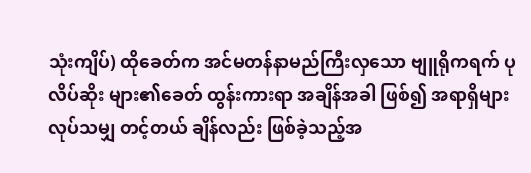သုံးကျိပ်) ထိုခေတ်က အင်မတန်နာမည်ကြီးလှသော ဗျူရိုကရက် ပုလိပ်ဆိုး များ၏ခေတ် ထွန်းကားရာ အချိန်အခါ ဖြစ်၍ အရာရှိများလုပ်သမျှ တင့်တယ် ချိန်လည်း ဖြစ်ခဲ့သည့်အ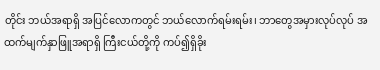တိုင်း ဘယ်အရာရှိ အပြင်လောကတွင် ဘယ်လောက်ရမ်းရမ်း၊ ဘာတွေအမှားလုပ်လုပ် အထက်မျက်နှာဖြူအရာရှိ ကြီးငယ်တို့ကို ကပ်၍ရှိခိုး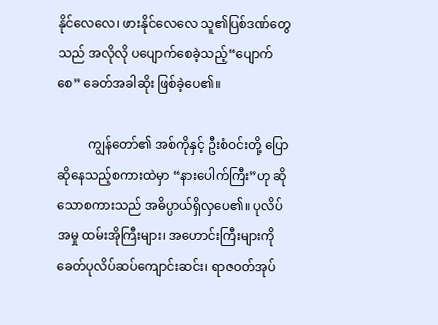နိုင်လေလေ၊ ဖားနိုင်လေလေ သူ၏ပြစ်ဒဏ်တွေ သည် အလိုလို ပပျောက်စေခဲ့သည့်“ပျောက်စေ” ခေတ်အခါဆိုး ဖြစ်ခဲ့ပေ၏။

          ကျွန်တော်၏ အစ်ကိုနှင့် ဦးစံဝင်းတို့ ပြောဆိုနေသည့်စကားထဲမှာ “နားပေါက်ကြီး”ဟု ဆိုသောစကားသည် အဓိပ္ပာယ်ရှိလှပေ၏။ ပုလိပ်အမှု ထမ်းအိုကြီးများ၊ အဟောင်းကြီးများကို ခေတ်ပုလိပ်ဆပ်ကျောင်းဆင်း၊ ရာဇဝတ်အုပ်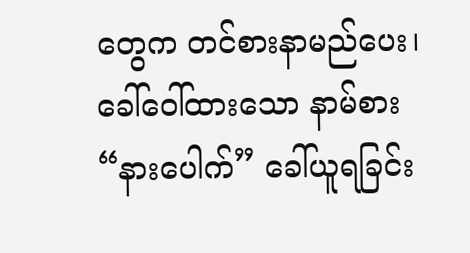တွေက တင်စားနာမည်ပေး၊ ခေါ်ဝေါ်ထားသော နာမ်စား “နားပေါက်” ခေါ်ယူရခြင်း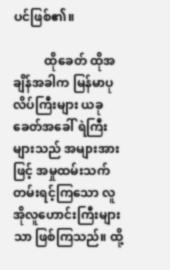ပင်ဖြစ်၏။

          ထိုခေတ် ထိုအချိန်အခါက မြန်မာပုလိပ်ကြီးများ ယခုခေတ်အခေါ် ရဲကြီးများသည် အများအားဖြင့် အမှုထမ်းသက်တမ်းရင့်ကြသော လူအိုလူဟောင်းကြီးများသာ ဖြစ်ကြသည်။ ထို့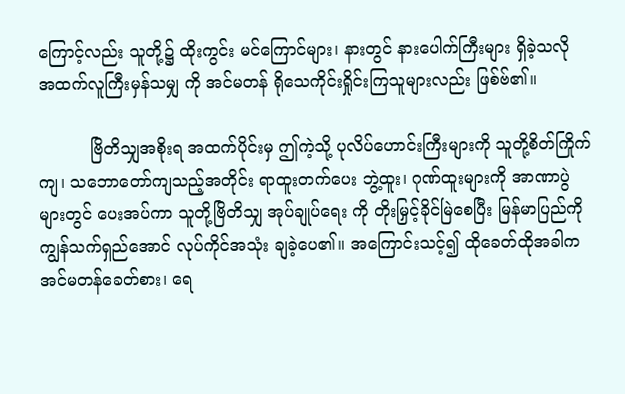ကြောင့်လည်း သူတို့၌ ထိုးကွင်း မင်ကြောင်များ၊ နားတွင် နားပေါက်ကြီးများ ရှိခဲ့သလို အထက်လူကြီးမှန်သမျှ ကို အင်မတန် ရိုသေကိုင်းရှိုင်းကြသူများလည်း ဖြစ်ဗ်၏။

          ဗြိတိသျှအစိုးရ အထက်ပိုင်းမှ ဤကဲ့သို့ ပုလိပ်ဟောင်းကြီးများကို သူတို့စိတ်ကြိုက်ကျ၊ သဘောတော်ကျသည့်အတိုင်း ရာထူးတက်ပေး ဘွဲ့ထူး၊ ဂုဏ်ထူးများကို အာဏာပွဲများတွင် ပေးအပ်ကာ သူတို့ဗြိတိသျှ အုပ်ချုပ်ရေး ကို တိုးမြှင့်ခိုင်မြဲစေပြီး မြန်မာပြည်ကို ကျွန်သက်ရှည်အောင် လုပ်ကိုင်အသုံး ချခဲ့ပေ၏။ အကြောင်းသင့်၍ ထိုခေတ်ထိုအခါက အင်မတန်ခေတ်စား၊ ရေ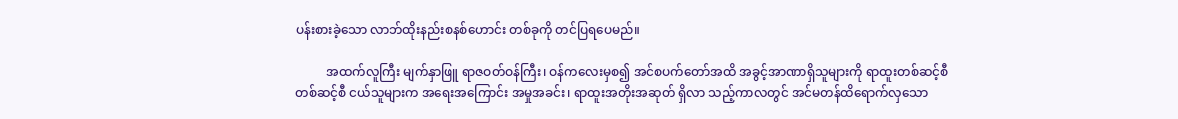ပန်းစားခဲ့သော လာဘ်ထိုးနည်းစနစ်ဟောင်း တစ်ခုကို တင်ပြရပေမည်။

          အထက်လူကြီး မျက်နှာဖြူ ရာဇဝတ်ဝန်ကြီး၊ ဝန်ကလေးမှစ၍ အင်စပက်တော်အထိ အခွင့်အာဏာရှိသူများကို ရာထူးတစ်ဆင့်စီ တစ်ဆင့်စီ ငယ်သူများက အရေးအကြောင်း အမှုအခင်း၊ ရာထူးအတိုးအဆုတ် ရှိလာ သည့်ကာလတွင် အင်မတန်ထိရောက်လှသော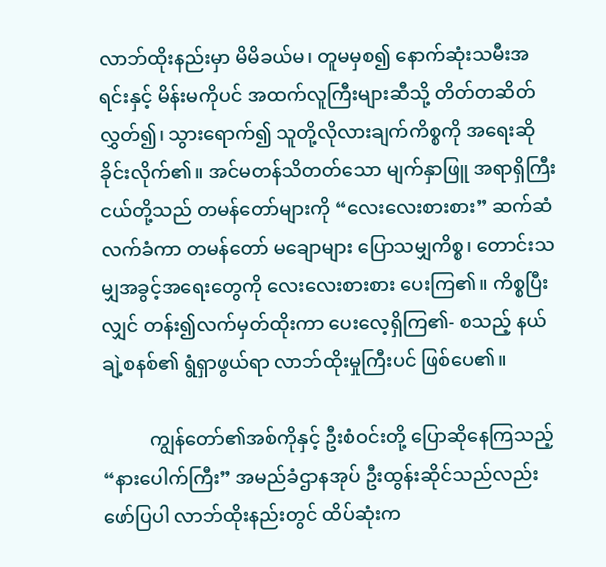လာဘ်ထိုးနည်းမှာ မိမိခယ်မ၊ တူမမှစ၍ နောက်ဆုံးသမီးအရင်းနှင့် မိန်းမကိုပင် အထက်လူကြီးများဆီသို့ တိတ်တဆိတ်လွှတ်၍၊ သွားရောက်၍ သူတို့လိုလားချက်ကိစ္စကို အရေးဆို ခိုင်းလိုက်၏။ အင်မတန်သိတတ်သော မျက်နှာဖြူ အရာရှိကြီးငယ်တို့သည် တမန်တော်များကို “လေးလေးစားစား” ဆက်ဆံလက်ခံကာ တမန်တော် မချောများ ပြောသမျှကိစ္စ၊ တောင်းသမျှအခွင့်အရေးတွေကို လေးလေးစားစား ပေးကြ၏။ ကိစ္စပြီးလျှင် တန်း၍လက်မှတ်ထိုးကာ ပေးလေ့ရှိကြ၏- စသည့် နယ်ချဲ့စနစ်၏ ရွံရှာဖွယ်ရာ လာဘ်ထိုးမှုကြီးပင် ဖြစ်ပေ၏။

          ကျွန်တော်၏အစ်ကိုနှင့် ဦးစံဝင်းတို့ ပြောဆိုနေကြသည့် “နားပေါက်ကြီး” အမည်ခံဌာနအုပ် ဦးထွန်းဆိုင်သည်လည်း ဖော်ပြပါ လာဘ်ထိုးနည်းတွင် ထိပ်ဆုံးက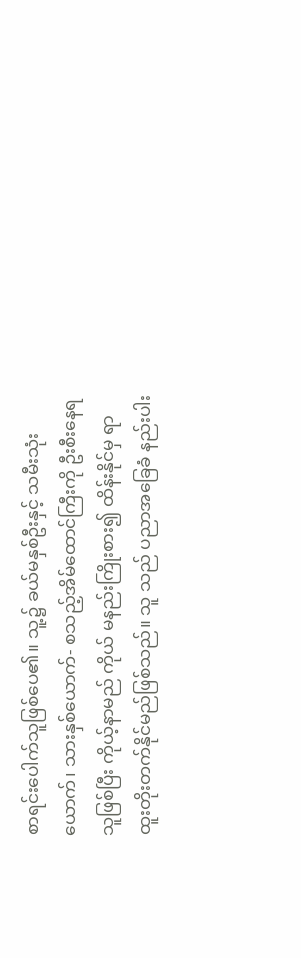စာရင်းပေါက်သူဖြစ်ပေ၏။ သူ့၌ ခယ်မနှစ်ဦးနှင့် သမီးသုံးယောက်၊ သားနှစ်ယောက်- စသည့်အိမ်ထောင်ကြီးကို ဦးစီးနေရသူဖြစ်ပြီး ကိုယ့်နာမည် ကိုယ် မနည်းကြိုးစား၍ ထိန်းနိုင်မှ ရာထူးတိုးတက်နိုင်မည်ဖြစ်သည်။ သူ သည် ပညာအခြေခံ နည်းပါး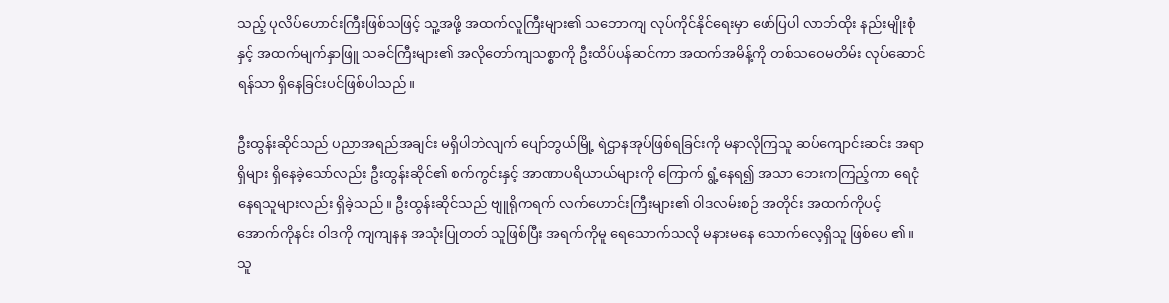သည့် ပုလိပ်ဟောင်းကြီးဖြစ်သဖြင့် သူ့အဖို့ အထက်လူကြီးများ၏ သဘောကျ လုပ်ကိုင်နိုင်ရေးမှာ ဖော်ပြပါ လာဘ်ထိုး နည်းမျိုးစုံနှင့် အထက်မျက်နှာဖြူ သခင်ကြီးများ၏ အလိုတော်ကျသစ္စာကို ဦးထိပ်ပန်ဆင်ကာ အထက်အမိန့်ကို တစ်သဝေမတိမ်း လုပ်ဆောင်ရန်သာ ရှိနေခြင်းပင်ဖြစ်ပါသည်။

ဦးထွန်းဆိုင်သည် ပညာအရည်အချင်း မရှိပါဘဲလျက် ပျော်ဘွယ်မြို့ ရဲဌာနအုပ်ဖြစ်ရခြင်းကို မနာလိုကြသူ ဆပ်ကျောင်းဆင်း အရာရှိများ ရှိနေခဲ့သော်လည်း ဦးထွန်းဆိုင်၏ စက်ကွင်းနှင့် အာဏာပရိယာယ်များကို ကြောက် ရွံ့နေရ၍ အသာ ဘေးကကြည့်ကာ ရေငုံနေရသူများလည်း ရှိခဲ့သည်။ ဦးထွန်းဆိုင်သည် ဗျူရိုကရက် လက်ဟောင်းကြီးများ၏ ဝါဒလမ်းစဉ် အတိုင်း အထက်ကိုပင့် အောက်ကိုနင်း ဝါဒကို ကျကျနန အသုံးပြုတတ် သူဖြစ်ပြီး အရက်ကိုမူ ရေသောက်သလို မနားမနေ သောက်လေ့ရှိသူ ဖြစ်ပေ ၏။ သူ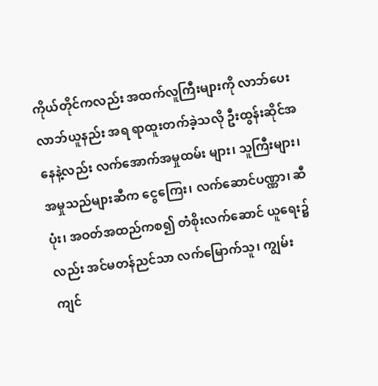ကိုယ်တိုင်ကလည်း အထက်လူကြီးများကို လာဘ်ပေးလာဘ်ယူနည်း အရ ရာထူးတက်ခဲ့သလို ဦးထွန်းဆိုင်အနေနဲ့လည်း လက်အောက်အမှုထမ်း များ၊ သူကြီးများ၊ အမှုသည်များဆီက ငွေကြေး၊ လက်ဆောင်ပဏ္ဏာ၊ ဆီပုံး၊ အဝတ်အထည်ကစ၍ တံစိုးလက်ဆောင် ယူရေး၌လည်း အင်မတန်ညင်သာ လက်မြောက်သူ၊ ကျွမ်းကျင်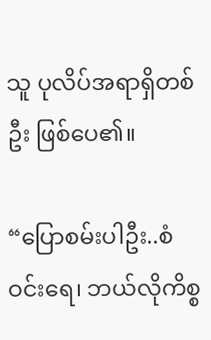သူ ပုလိပ်အရာရှိတစ်ဦး ဖြစ်ပေ၏။

“ပြောစမ်းပါဦး..စံဝင်းရေ၊ ဘယ်လိုကိစ္စ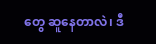တွေ ဆူနေတာလဲ၊ ဒီ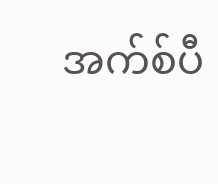အက်စ်ပီ